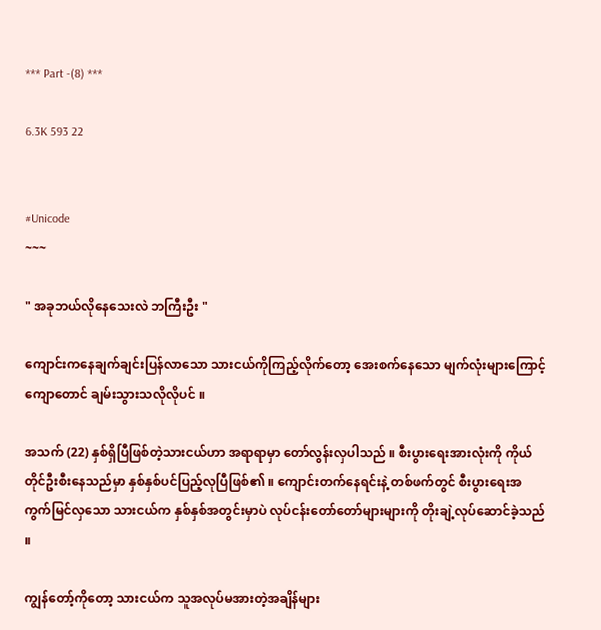*** Part -(8) ***

6.3K 593 22


#Unicode
~~~

" အခုဘယ်လိုနေသေးလဲ ဘကြီးဦး "

ကျောင်းကနေချက်ချင်းပြန်လာသော သားငယ်ကိုကြည့်လိုက်တော့ အေးစက်နေသော မျက်လုံးများကြောင့် ကျောတောင် ချမ်းသွားသလိုလိုပင် ။

အသက် (22) နှစ်ရှိပြီဖြစ်တဲ့သားငယ်ဟာ အရာရာမှာ တော်လွန်းလှပါသည် ။ စီးပွားရေးအားလုံးကို ကိုယ်တိုင်ဦးစီးနေသည်မှာ နှစ်နှစ်ပင်ပြည့်လုပြီဖြစ်၏ ။ ကျောင်းတက်နေရင်းနဲ့ တစ်ဖက်တွင် စီးပွားရေးအကွက်မြင်လှသော သားငယ်က နှစ်နှစ်အတွင်းမှာပဲ လုပ်ငန်းတော်တော်များများကို တိုးချဲ့လုပ်ဆောင်ခဲ့သည် ။

ကျွန်တော့်ကိုတော့ သားငယ်က သူအလုပ်မအားတဲ့အချိန်များ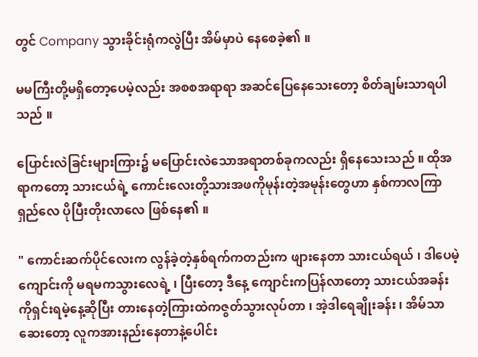တွင် Company သွားခိုင်းရုံကလွဲပြီး အိမ်မှာပဲ နေစေခဲ့၏ ။

မမကြီးတို့မရှိတော့ပေမဲ့လည်း အစစအရာရာ အဆင်ပြေနေသေးတော့ စိတ်ချမ်းသာရပါသည် ။

ပြောင်းလဲခြင်းများကြား၌ မပြောင်းလဲသောအရာတစ်ခုကလည်း ရှိနေသေးသည် ။ ထိုအရာကတော့ သားငယ်ရဲ့ ကောင်းလေးတို့သားအဖကိုမုန်းတဲ့အမုန်းတွေဟာ နှစ်ကာလကြာရှည်လေ ပိုပြီးတိုးလာလေ ဖြစ်နေ၏ ။

" ကောင်းဆက်ပိုင်လေးက လွန်ခဲ့တဲ့နှစ်ရက်ကတည်းက ဖျားနေတာ သားငယ်ရယ် ၊ ဒါပေမဲ့ ကျောင်းကို မရမကသွားလေရဲ့ ၊ ပြီးတော့ ဒီနေ့ ကျောင်းကပြန်လာတော့ သားငယ်အခန်းကိုရှင်းရမဲ့နေ့ဆိုပြီး တားနေတဲ့ကြားထဲကဇွတ်သွားလုပ်တာ ၊ အဲ့ဒါရေချိုးခန်း ၊ အိမ်သာဆေးတော့ လူကအားနည်းနေတာနဲ့ပေါင်း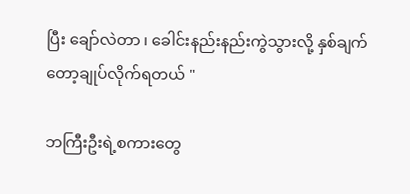ပြီး ချော်လဲတာ ၊ ခေါင်းနည်းနည်းကွဲသွားလို့ နှစ်ချက်တော့ချုပ်လိုက်ရတယ် "

ဘကြီးဦးရဲ့စကားတွေ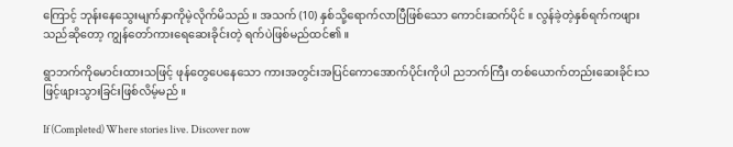ကြောင့် ဘုန်းနေသွေးမျက်နှာကိုမဲ့လိုက်မိသည် ။ အသက် (10) နှစ်သို့ရောက်လာပြီဖြစ်သော ကောင်းဆက်ပိုင် ။ လွန်ခဲ့တဲ့နှစ်ရက်ကဖျားသည်ဆိုတော့ ကျွန်တော်ကားရေဆေးခိုင်းတဲ့ ရက်ပဲဖြစ်မည်ထင်၏ ။

ရွာဘက်ကိုမောင်းထားသဖြင့် ဖုန်တွေပေနေသော ကားအတွင်းအပြင်ကောအောက်ပိုင်းကိုပါ ညဘက်ကြီး တစ်ယောက်တည်းဆေးခိုင်းသဖြင့်ဖျားသွားခြင်းဖြစ်လိမ့်မည် ။

If (Completed) Where stories live. Discover now